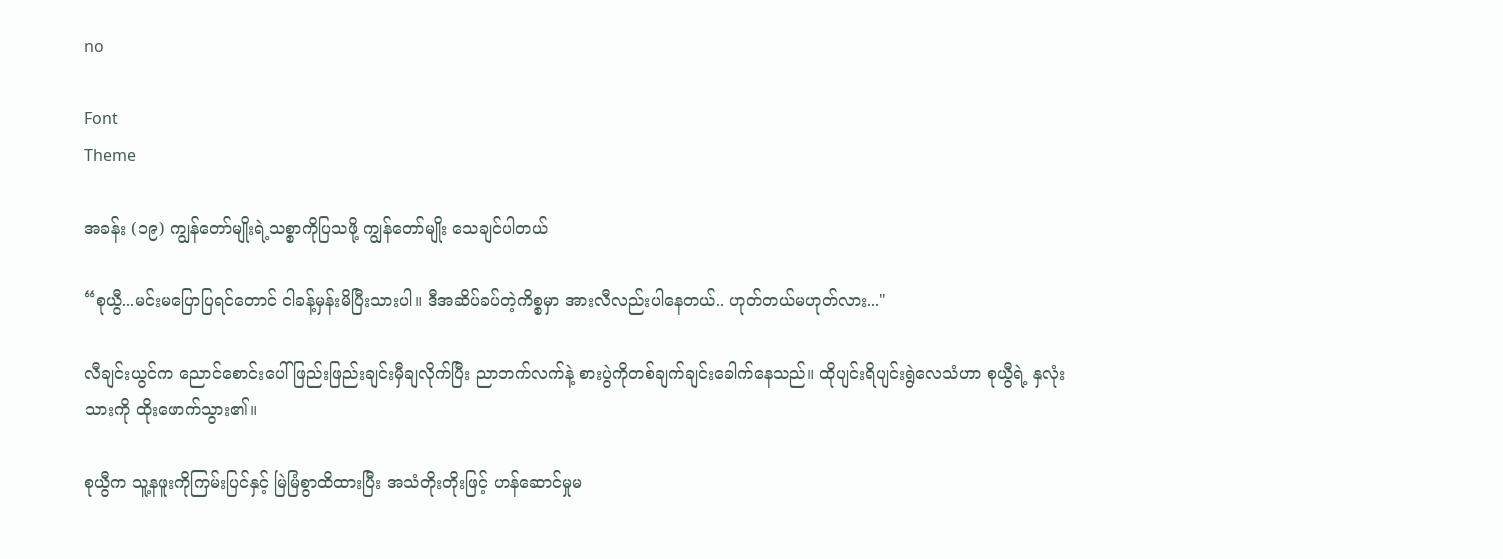no

Font
Theme

အခန်း (၁၉) ကျွန်တော်မျိုးရဲ့သစ္စာကိုပြသဖို့ ကျွန်တော်မျိုး သေချင်ပါတယ်

“စုယွီ...မင်းမပြောပြရင်တောင် ငါခန့်မှန်းမိပြီးသားပါ။ ဒီအဆိပ်ခပ်တဲ့ကိစ္စမှာ အားလီလည်းပါနေတယ်.. ဟုတ်တယ်မဟုတ်လား..."

လီချင်းယွင်က ညောင်စောင်းပေါ်ဖြည်းဖြည်းချင်းမှီချလိုက်ပြီး ညာဘက်လက်နဲ့ စားပွဲကိုတစ်ချက်ချင်းခေါက်နေသည်။ ထိုပျင်းရိပျင်းရွဲလေသံဟာ စုယွီရဲ့ နှလုံးသားကို ‌‌‌‌‌‌‌‌‌‌‌‌‌‌‌‌‌‌‌‌‌‌‌‌‌‌‌‌‌‌‌‌‌‌ထိုးဖောက်သွား၏။

စုယွီက သူ့နဖူးကိုကြမ်းပြင်နှင့် မြဲမြံစွာထိထားပြီး အသံတိုးတိုးဖြင့် ဟန်ဆောင်မှုမ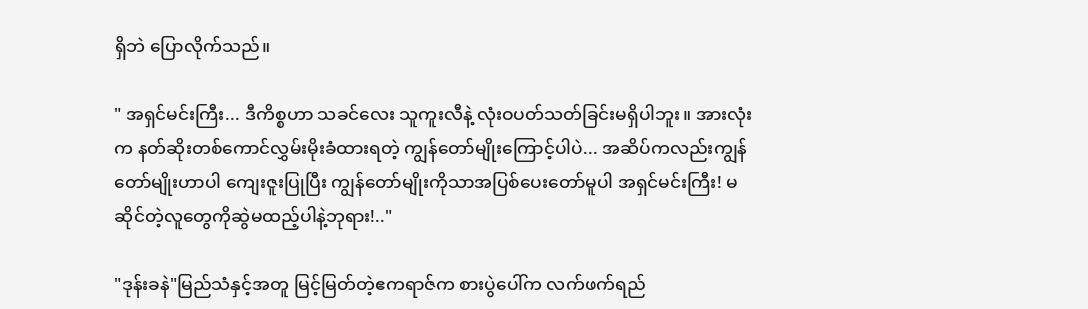ရှိဘဲ ပြောလိုက်သည်။

" အရှင်မင်းကြီး... ဒီကိစ္စဟာ သခင်လေး သူကူးလီနဲ့ လုံးဝပတ်သတ်ခြင်းမရှိပါဘူး။ အားလုံးက နတ်‌‌ဆိုးတစ်ကောင်လွှမ်းမိုးခံထားရတဲ့ ကျွန်တော်မျိုးကြောင့်ပါပဲ... အဆိပ်ကလည်းကျွန်တော်မျိုးဟာပါ ကျေး‌‌ဇူးပြုပြီး ကျွန်တော်မျိုးကိုသာအပြစ်ပေးတော်မူပါ အရှင်မင်းကြီး! မဆိုင်တဲ့လူတွေကိုဆွဲမထည့်ပါနဲ့ဘုရား!.."

"ဒုန်းခနဲ"မြည်သံနှင့်အတူ မြင့်မြတ်တဲ့ဧကရာဇ်က စားပွဲပေါ်က လက်ဖက်ရည်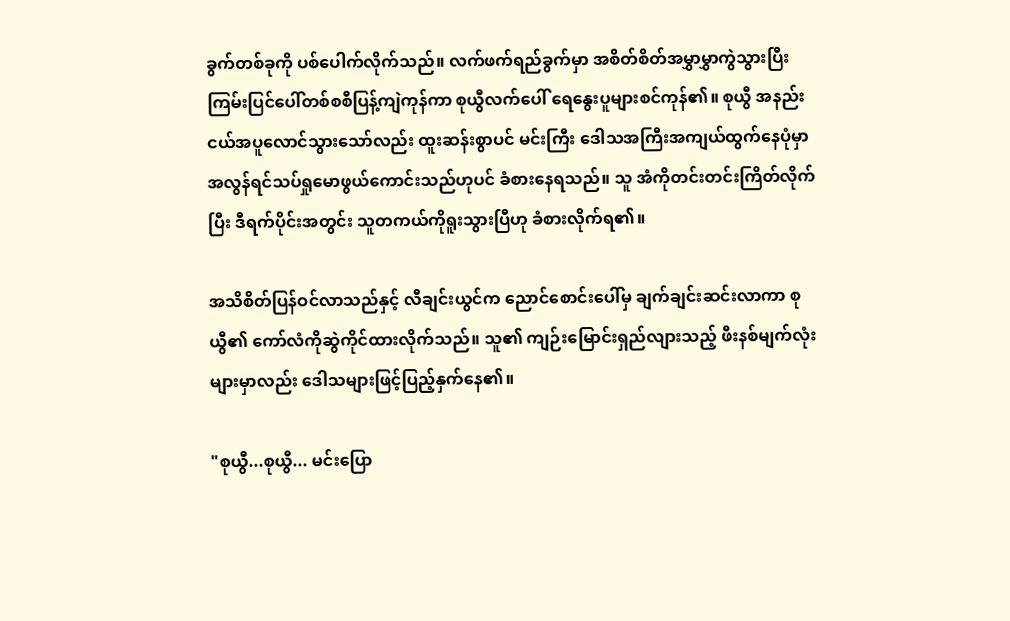ခွက်တစ်ခုကို ပစ်ပေါက်လိုက်သည်။ လက်ဖက်ရည်ခွက်မှာ အစိတ်စိတ်အမွှာမွှာကွဲသွားပြီး ကြမ်းပြင်ပေါ်တစ်စစီပြန့်ကျဲကုန်ကာ စုယွီလက်‌ပေါ် ရေနွေးပူများစင်ကုန်၏။ စုယွီ အနည်းငယ်အပူလောင်သွားသော်လည်း ထူးဆန်းစွာပင် မင်းကြီး ဒေါသအကြီးအကျယ်ထွက်နေပုံမှာ အလွန်ရင်သပ်ရှုမောဖွယ်ကောင်းသည်ဟုပင် ခံစားနေရသည်။ သူ အံကိုတင်းတင်းကြိတ်လိုက်ပြီး ဒီရက်ပိုင်းအတွင်း သူတကယ်ကိုရူး‌‌သွားပြီဟု ခံစားလိုက်ရ၏။

အသိစိတ်ပြန်ဝင်လာသည်နှင့် လီချင်းယွင်က ညောင်စောင်းပေါ်မှ ချက်ချင်းဆင်းလာကာ စုယွီ၏ ကော်လံကိုဆွဲကိုင်ထားလိုက်သည်။ သူ၏ ကျဉ်းမြောင်းရှည်လျားသည့် ဖီးနစ်မျက်လုံးများမှာလည်း ဒေါသများဖြင့်ပြည့်နှက်နေ၏။

"စုယွီ...စုယွီ... မင်းပြော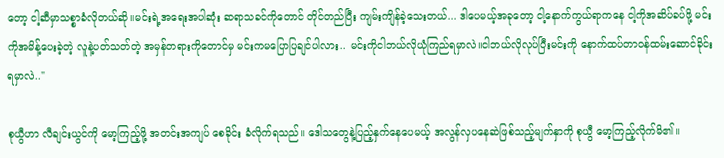တော့ ငါ့ဆီမှာသစ္စာခံလိုတယ်ဆို။မင်းရဲ့အရေးအပါဆုံး ဆရာသခင်ကိုတောင် တိုင်တည်ပြီး ကျမ်းကျိန်ခဲ့သေးတယ်... ဒါပေမယ့်အခုတော့ ငါ့‌နောက်ကွယ်ရာကနေ ငါ့ကိုအဆိပ်ခပ်ဖို့ မင်းကိုအမိန့်ပေးခဲ့တဲ့ လူနဲ့ပတ်သတ်တဲ့ အမှန်တရားကိုတောင်မှ မင်းကမပြောပြချင်ပါလား.. မင်းကိုငါဘယ်လိုယုံကြည်ရမှာလဲ။ငါဘယ်လိုလုပ်ပြီးမင်းကို နောက်ထပ်တာဝန်‌‌ထမ်းဆောင်ခိုင်းရမှာလဲ.."

စုယွီဟာ လီချင်းယွင်ကို မော့ကြည့်ဖို့ အတင်းအကျပ်‌ စေခိုင်း ခံလိုက်ရသည်။ ဒေါသတွေနဲ့ပြည့်နှက်နေပေမယ့် အလွန်လှပနေဆဲဖြစ်သည့်မျက်နှာကို စုယွီ မော့ကြည့်လိုက်မိ၏။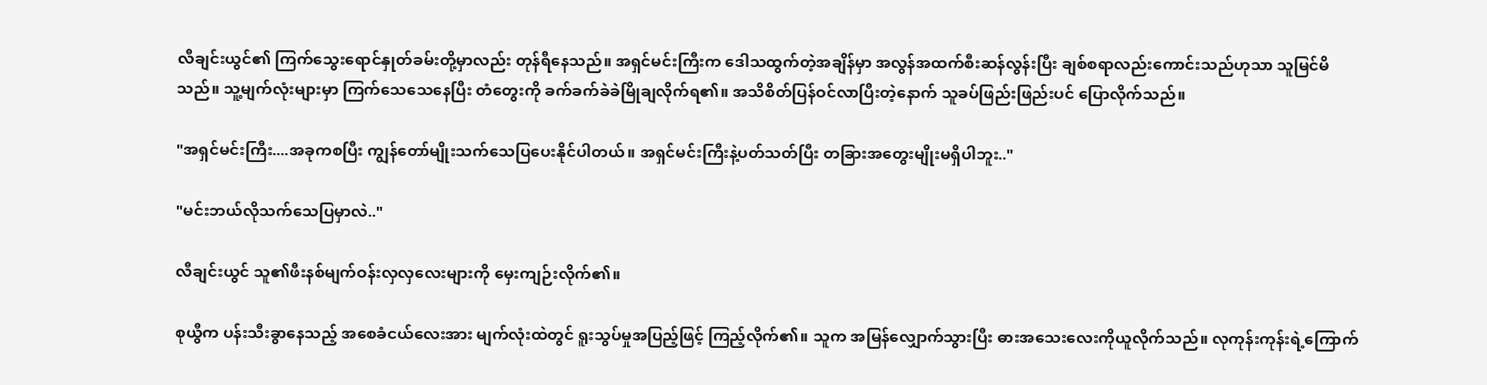လီချင်းယွင်၏ ကြက်သွေးရောင်နှုတ်ခမ်းတို့မှာလည်း တုန်ရီနေသည်။ အရှင်မင်းကြီးက ဒေါသထွက်တဲ့အချိန်မှာ အလွန်အထက်စီးဆန်လွန်းပြီး ချစ်စရာလည်းကောင်းသည်ဟုသာ သူမြင်မိသည်။ သူ့မျက်လုံးများမှာ ကြက်သေသေနေပြီး တံတွေးကို ခက်ခက်ခဲခဲမြိုချလိုက်ရ၏။ အသိစိတ်ပြန်ဝင်လာပြီးတဲ့နောက် သူခပ်ဖြည်းဖြည်းပင် ပြောလိုက်သည်။

"အရှင်မင်းကြီး....အခုကစပြီး ကျွန်တော်မျိုးသက်သေပြပေးနိုင်ပါတယ်။ အရှင်မင်းကြီးနဲ့ပတ်သတ်ပြီး တခြားအတွေးမျိုးမရှိပါဘူး.."

"မင်းဘယ်လိုသက်သေပြမှာလဲ.."

လီချင်းယွင် သူ၏ဖီးနစ်မျက်ဝန်းလှလှလေးများကို မှေးကျဉ်းလိုက်၏။

စုယွီက ပန်းသီးခွာနေသည့် အစေခံငယ်လေးအား မျက်လုံးထဲတွင် ရူးသွပ်မှုအပြည့်ဖြင့် ကြည့်လိုက်၏။ သူက အမြန်လျှောက်သွားပြီး ဓားအသေးလေးကိုယူလိုက်သည်။ လုကုန်းကုန်းရဲ့ကြောက်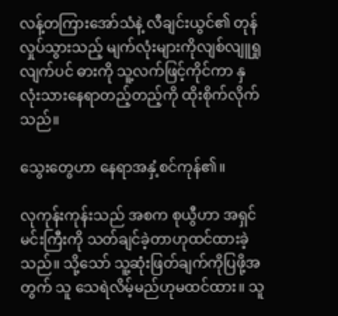လန့်တကြားအော်သံနဲ့ လီချင်းယွင်၏ တုန်လှုပ်သွားသည့် မျက်လုံးများကိုလျစ်လျူရှုလျက်ပင် ဓားကို သူ့လက်ဖြင့်ကိုင်ကာ နှလုံးသားနေရာတည့်တည့်ကို ထိုးစိုက်လိုက်သည်။

သွေးတွေဟာ နေရာအနှံ့စင်ကုန်၏။

လုကုန်းကုန်းသည် အစက စုယွီဟာ အရှင်မင်းကြီးကို သတ်ချင်ခဲ့တာဟုထင်ထားခဲ့သည်။ သို့သော် သူ့ဆုံးဖြတ်ချက်ကိုပြဖို့အတွက် သူ သေရဲလိမ့်မည်ဟုမထင်ထား‌။ သူ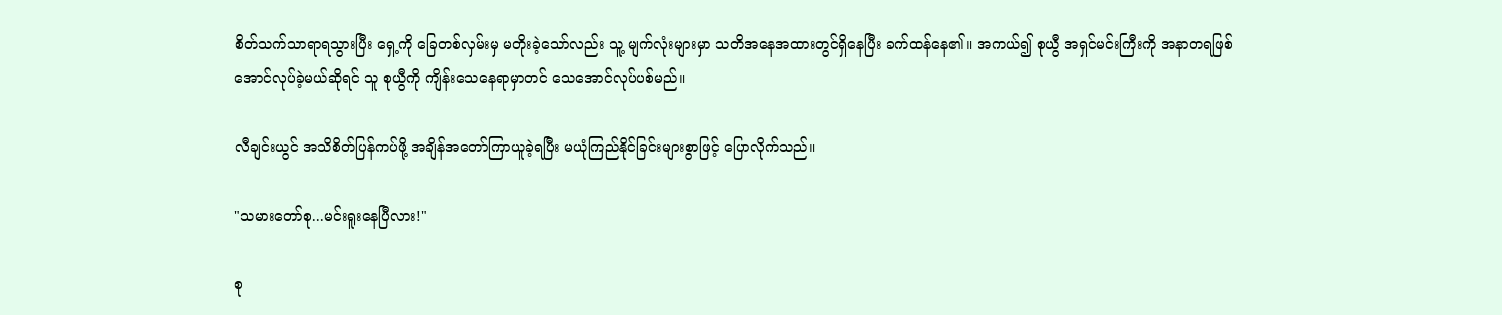စိတ်သက်သာရာရသွားပြီး ရှေ့ကို ခြေတစ်လှမ်းမှ မတိုးခဲ့သော်လည်း သူ့ မျက်လုံးများမှာ သတိအနေအထားတွင်ရှိနေပြီး ခက်ထန်နေ၏။ အကယ်၍ စုယွီ အရှင်မင်းကြီးကို အနာတရဖြစ် အောင်လုပ်ခဲ့မယ်ဆိုရင် သူ‌‌ စုယွီကို ကျိန်းသေနေရာမှာတင် သေအောင်လုပ်ပစ်မည်။

လီချင်းယွင် အသိစိတ်ပြန်ကပ်ဖို့ အချိန်အတော်ကြာယူခဲ့ရပြီး မယုံကြည်နိုင်ခြင်းများစွာဖြင့် ပြောလိုက်သည်။

"သမားတော်စု...မင်းရူးနေပြီလား!"

စု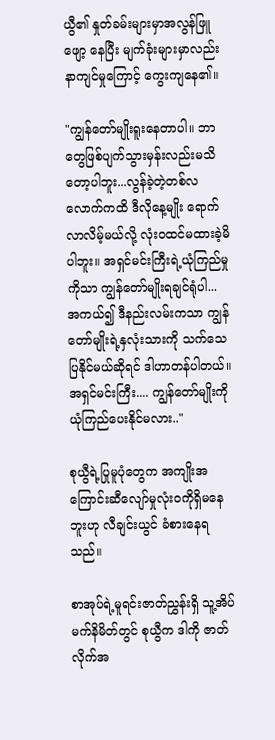ယွီ၏ နှုတ်ခမ်းများမှာအလွန်ဖြူဖျော့ နေပြီး မျက်ခုံးများမှာလည်း နာကျင်မှုကြောင့် ကွေးကျနေ၏။

"ကျွန်တော်မျိုးရူးနေတာပါ။ ဘာတွေဖြစ်ပျက်သွားမှန်းလည်းမသိတော့ပါဘူး...လွန်ခဲ့တဲ့တစ်လလောက်ကထိ ဒီလိုနေ့မျိုး ရောက်လာလိမ့်မယ်လို့ လုံးဝထင်မထားခဲ့မိပါဘူး။ အရှင်မင်းကြီးရဲ့ယုံကြည်မှုကိုသာ ကျွန်တော်မျိုးရချင်ရုံပါ... အကယ်၍ ဒီနည်းလမ်းကသာ ကျွန်တော်မျိုးရဲ့နှလုံးသားကို သက်သေပြနိုင်မယ်ဆိုရင် ဒါဟာတန်ပါတယ်။အရှင်မင်းကြီး.... ကျွန်တော်မျိုးကို ယုံကြည်ပေးနိုင်မလား.."

စုယွီရဲ့ပြုမူပုံတွေက အကျိုးအကြောင်းဆီလျော်မှုလုံးဝကိုရှိမနေဘူးဟု လီချင်းယွင် ခံစားနေရသည်။

စာအုပ်ရဲ့မူရင်း‌‌ဇာတ်ညွှန်းရှိ သူ့အိပ်မက်နိမိတ်တွင် စုယွီက ဒါကို ဇာတ်လိုက်အ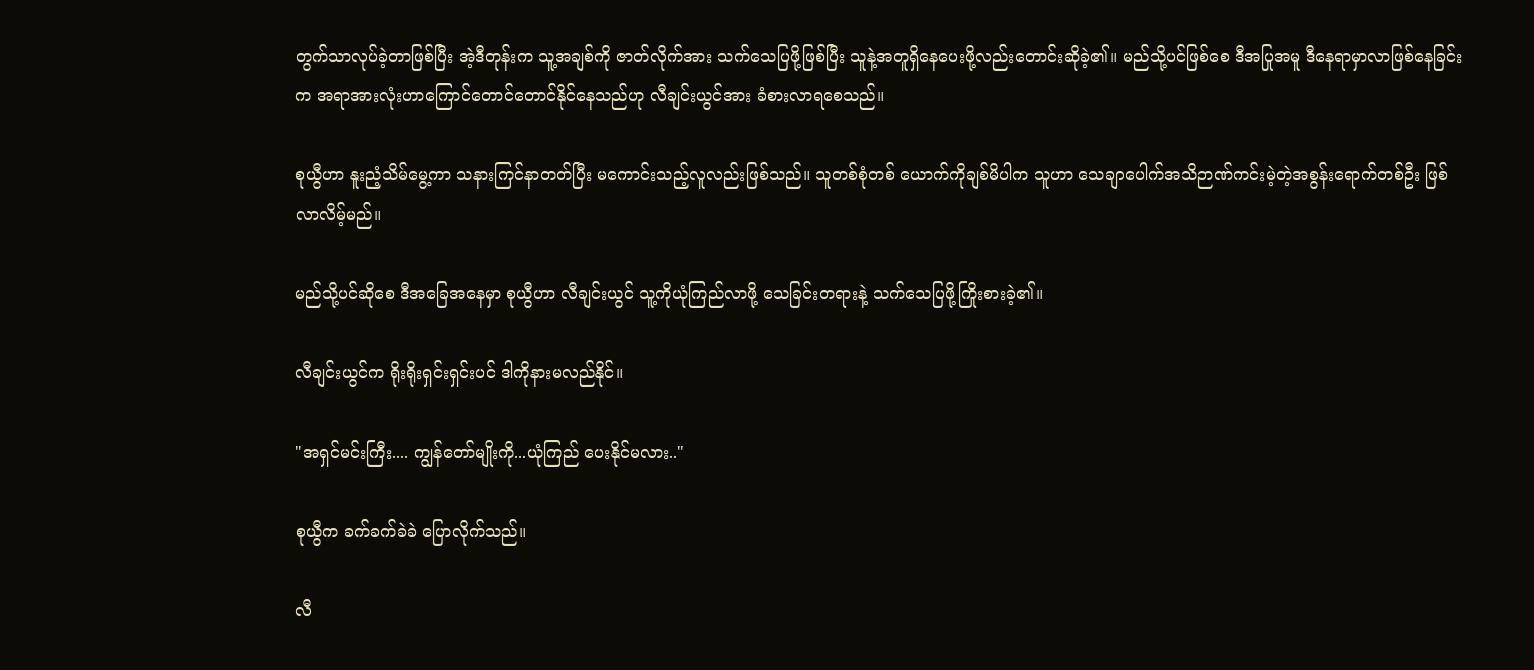တွက်သာလုပ်ခဲ့တာဖြစ်ပြီး အဲ့ဒီတုန်းက သူ့အချစ်ကို ဇာတ်လိုက်အား သက်သေပြဖို့ဖြစ်ပြီး သူနဲ့အတူရှိနေပေးဖို့လည်းတောင်းဆိုခဲ့၏။ မည်သို့ပင်ဖြစ်စေ ဒီအပြုအမူ ဒီနေရာမှာလာဖြစ်နေခြင်းက အရာအားလုံးဟာကြောင်တောင်တောင်နိုင်နေသည်ဟု လီချင်းယွင်အား ခံစားလာရစေသည်။

စုယွီဟာ နူးညံ့သိမ်မွေ့ကာ သနားကြင်နာတတ်ပြီး မကောင်းသည့်လူလည်းဖြစ်သည်။ သူတစ်စုံတစ် ယောက်ကိုချစ်မိပါက သူဟာ သေချာပေါက်အသိဉာဏ်ကင်းမဲ့တဲ့အစွန်းရောက်တစ်ဦး ဖြစ်လာလိမ့်မည်။

မည်သို့ပင်ဆိုစေ ဒီအခြေအနေမှာ စုယွီဟာ လီချင်းယွင် သူ့ကိုယုံကြည်လာဖို့ သေခြင်းတရားနဲ့ သက်သေပြဖို့ကြိုးစားခဲ့၏။

လီချင်းယွင်က ရိုးရိုးရှင်းရှင်းပင် ဒါကိုနားမလည်နိုင်။

"အရှင်မင်းကြီး.... ကျွန်တော်မျိုးကို...ယုံကြည် ပေးနိုင်မလား.."

စုယွီက ခက်ခက်ခဲခဲ ပြောလိုက်သည်။

လီ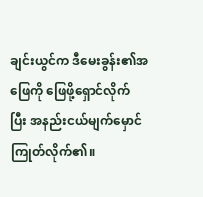ချင်းယွင်က ဒီမေးခွန်း၏အဖြေကို ဖြေဖို့ရှောင်လိုက်ပြီး ‌‌‌‌‌‌အနည်းငယ်မျက်မှောင်ကြုတ်လိုက်၏။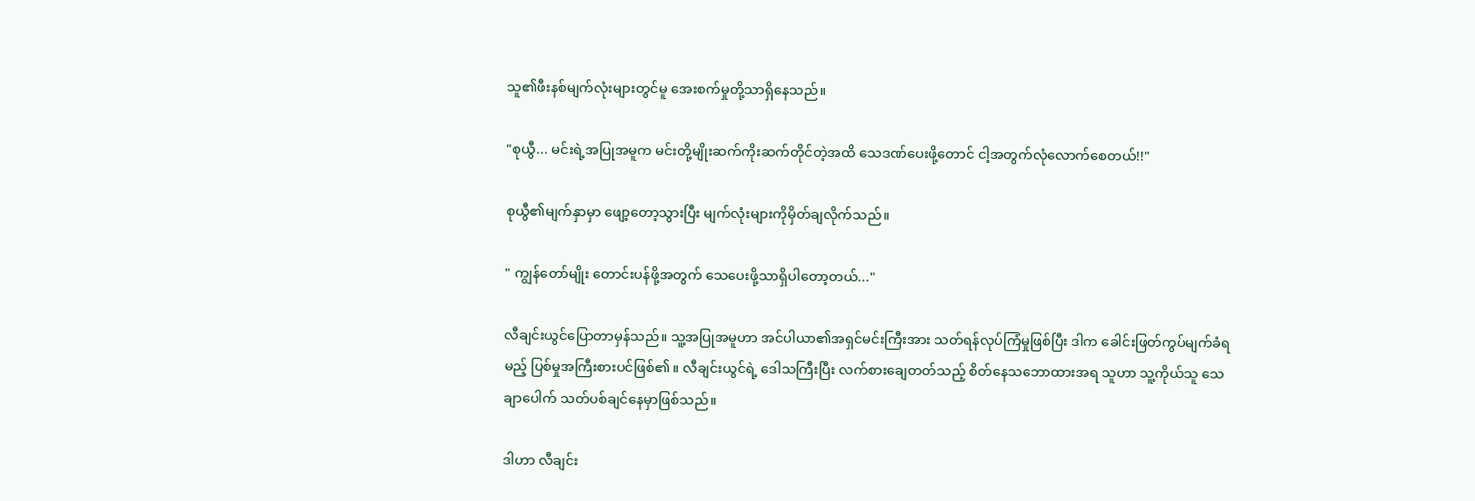သူ၏ဖီးနစ်မျက်လုံးများတွင်မူ အေးစက်မှုတို့သာရှိနေသည်။

"စုယွီ... မင်းရဲ့အပြုအမူက မင်းတို့မျိုးဆက်ကိုးဆက်တိုင်တဲ့အထိ သေဒဏ်ပေးဖို့တောင် ငါ့အတွက်လုံလောက်စေတယ်!!"

စုယွီ၏မျက်နှာမှာ ဖျော့တော့သွားပြီး မျက်လုံးများကိုမှိတ်ချလိုက်သည်။

" ကျွန်တော်မျိုး တောင်းပန်ဖို့အတွက် သေပေးဖို့သာရှိပါတော့တယ်..."

လီချင်းယွင်ပြောတာမှန်သည်။ သူ့အပြုအမူဟာ အင်ပါယာ၏အရှင်မင်းကြီးအား သတ်ရန်လုပ်ကြံမှုဖြစ်ပြီး ဒါက ခေါင်းဖြတ်ကွပ်မျက်ခံရမည့် ပြစ်မှုအကြီးစားပင်ဖြစ်၏။ လီချင်းယွင်ရဲ့ ဒေါသကြီးပြီး လက်စားချေတတ်သည့် စိတ်နေသဘောထားအရ သူဟာ သူ့ကိုယ်သူ သေချာပေါက် သတ်ပစ်ချင်နေမှာဖြစ်သည်။

ဒါဟာ လီချင်း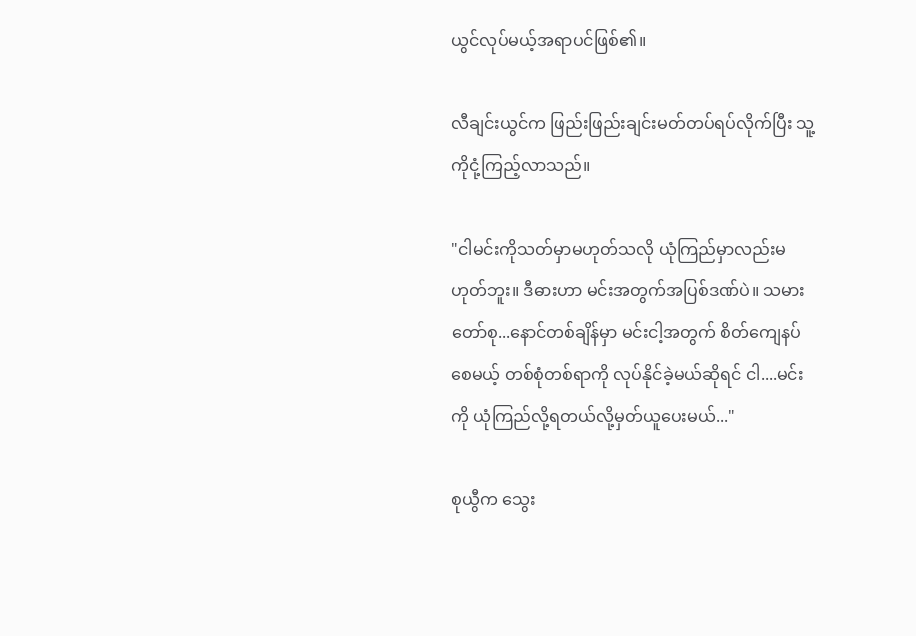ယွင်လုပ်မယ့်အရာပင်ဖြစ်၏။

လီချင်းယွင်က ဖြည်းဖြည်းချင်းမတ်တပ်ရပ်လိုက်ပြီး သူ့ကိုငုံ့ကြည့်လာသည်။

"ငါမင်းကိုသတ်မှာမဟုတ်သလို ယုံကြည်မှာလည်းမဟုတ်ဘူး။ ဒီဓားဟာ မင်းအတွက်အပြစ်ဒဏ်ပဲ။ သမားတော်စု...နောင်တစ်ချိန်မှာ မင်းငါ့အတွက် စိတ်ကျေနပ်စေမယ့် တစ်စုံတစ်ရာကို လုပ်‌‌နိုင်ခဲ့မယ်ဆိုရင် ငါ....မင်းကို ယုံကြည်လို့ရတယ်လို့မှတ်ယူပေးမယ်..."

စုယွီက သွေး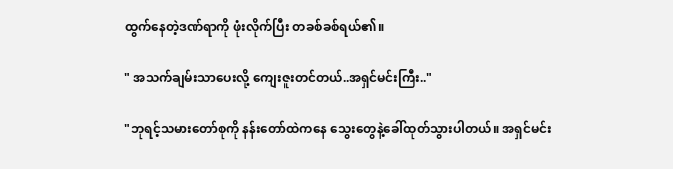ထွက်နေတဲ့ဒဏ်ရာကို ဖုံးလိုက်ပြီး တခစ်ခစ်ရယ်၏။

" အသက်ချမ်းသာပေးလို့ ကျေးဇူးတင်တယ်..အရှင်မင်းကြီး.."

"ဘုရင့်သမားတော်စုကို နန်းတော်ထဲကနေ သွေးတွေနဲ့ခေါ်ထုတ်သွားပါတယ်။ အရှင်မင်း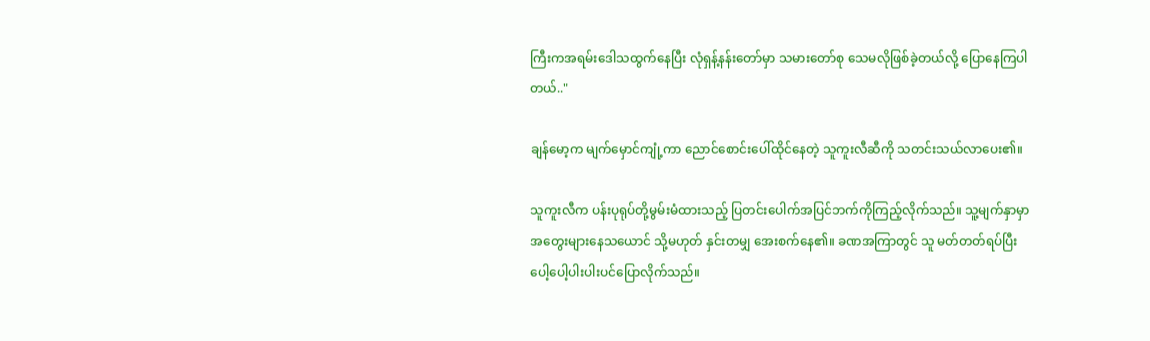ကြီးကအရမ်းဒေါသထွက်နေပြီး လုံရှန့်နန်းတော်မှာ သမားတော်စု သေမလိုဖြစ်ခဲ့တယ်လို့ ပြောနေကြပါတယ်.."

ချန်မော့က မျက်မှောင်ကျုံ့ကာ ညောင်စောင်းပေါ်ထိုင်နေတဲ့ သူကူးလီဆီကို သတင်းသယ်လာပေး၏။

သူကူးလီက ပန်းပုရုပ်တို့မွမ်းမံထားသည့် ပြတင်းပေါက်အပြင်ဘက်ကိုကြည့်လိုက်သည်။ သူ့မျက်နှာမှာ အတွေးများနေသယောင် သို့မဟုတ် နှင်းတမျှ အေးစက်နေ၏။ ခဏအကြာတွင် သူ မတ်တတ်ရပ်ပြီး ပေါ့ပေါ့ပါးပါးပင်ပြောလိုက်သည်။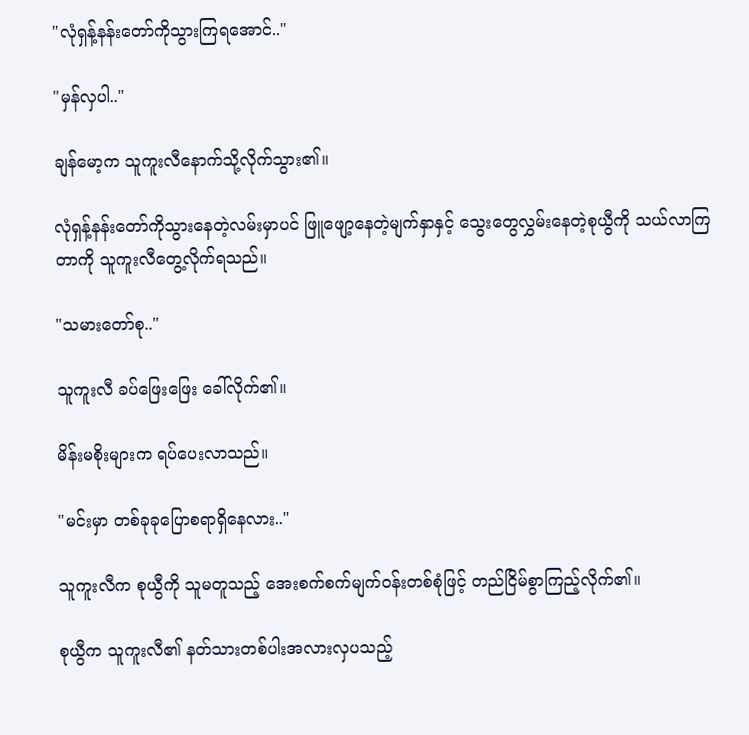"လုံရှန့်နန်းတော်ကိုသွားကြရအောင်.."

"မှန်လှပါ.."

ချန်မော့က သူကူးလီနောက်သို့လိုက်သွား၏။

လုံရှန့်နန်းတော်ကိုသွားနေတဲ့လမ်းမှာပင် ဖြူဖျော့နေတဲ့မျက်နှာနှင့် သွေးတွေလွှမ်းနေတဲ့စုယွီကို သယ်လာကြတာကို သူကူးလီတွေ့လိုက်ရသည်။

"သမားတော်စု.."

သူကူးလီ ခပ်ဖြေးဖြေး ခေါ်လိုက်၏။

မိန်းမစိုးများက ရပ်ပေးလာသည်။

"မင်းမှာ တစ်ခုခုပြောစရာရှိနေလား.."

သူကူးလီက စုယွီကို သူမတူသည့် အေးစက်စက်မျက်ဝန်းတစ်စုံဖြင့် တည်ငြိမ်စွာကြည့်လိုက်၏။

စုယွီက သူကူးလီ၏ နတ်သားတစ်ပါးအလားလှပသည့်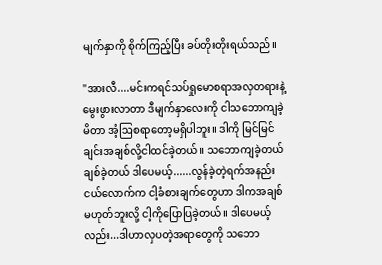မျက်နှာကို စိုက်ကြည့်ပြီး ခပ်တိုးတိုးရယ်သည်။

"အားလီ....မင်းကရင်သပ်ရှုမောစရာအလှတရားနဲ့‌ မွေးဖွားလာတာ ဒီမျက်နှာလေးကို ငါသဘောကျခဲ့မိတာ အံ့ဩစရာတော့မရှိပါဘူး။ ဒါကို မြင်မြင်ချင်းအချစ်လို့ငါထင်ခဲ့တယ်။ သဘောကျခဲ့တယ် ချစ်ခဲ့တယ် ဒါပေမယ့်......လွန်ခဲ့တဲ့ရက်အနည်းငယ်လောက်က ငါ့ခံစားချက်တွေဟာ ဒါကအချစ်မဟုတ်ဘူးလို့ ငါ့ကိုပြောပြခဲ့တယ်။ ဒါပေမယ့်လည်း...ဒါဟာလှပတဲ့အရာတွေကို သဘော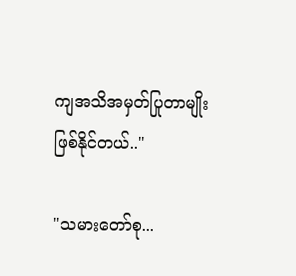ကျအသိအမှတ်ပြုတာမျိုးဖြစ်နိုင်တယ်.."

"သမားတော်စု...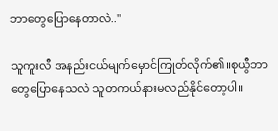ဘာ‌တွေပြောနေတာလဲ.."

သူကူးလီ အနည်းငယ်မျက်မှောင်ကြုတ်လိုက်၏။စုယွီဘာတွေပြောနေသလဲ သူတကယ်နားမလည်နိုင်တော့ပါ။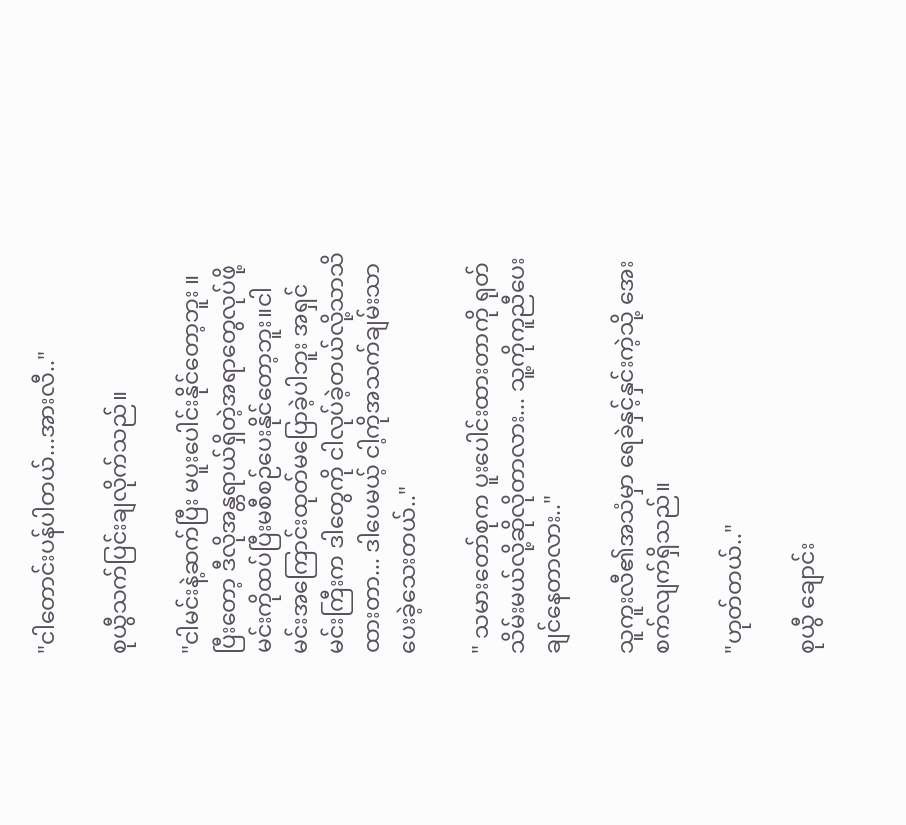"ငါတောင်းပန်ပါတယ်...အားလီ.."

စုယွီသက်ပြင်းချလိုက်သည်။

"ငါမင်းနဲ့ဆက်ပြီး မပူးပေါင်းနိုင်တော့ဘူး ။ပြီးတော့ ဒီလိုအန္တရာယ်ရှိတဲ့အရာတွေလုပ်ဖို့ မင်းကိုထပ်ပြီးမစီစဉ်ပေးနိုင်တော့ဘူး။ငါမင်းအကြောင်းထုတ်မပြောခဲ့ပါဘူး အရှင်မင်းကြီးက ဒါတွေကို ငါလုပ်ခဲ့တယ်လို့သာသိထားတာ... ဒါပေမယ့် ငါ့ကိုအသက်ချမ်းသာပေးခဲ့သေးတယ်.."

" သမားတော်စုက ပူးပေါင်းထားတာကို ရုတ်သိမ်းမယ်လို့ဆိုလိုတာလား... သူ့ကိုကူညီပေးချင်နေတာလား.."

သူကူးလီ၏အသံမှာ ရေခဲနှင့်နှင်းကဲ့သို့ အေးစက်လျက်ရှိသည်။

"ဟုတ်တယ်.."

စုယွီ ချောင်း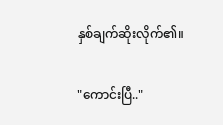နှစ်ချက်ဆိုးလိုက်၏။

"ကောင်းပြီ.."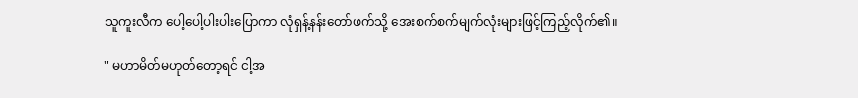သူကူးလီက ပေါ့ပေါ့ပါးပါးပြောကာ လုံရှန့်နန်းတော်ဖက်သို့ အေးစက်စက်မျက်လုံးများဖြင့်ကြည့်လိုက်၏။

" မဟာမိတ်မဟုတ်တော့ရင် ငါ့အ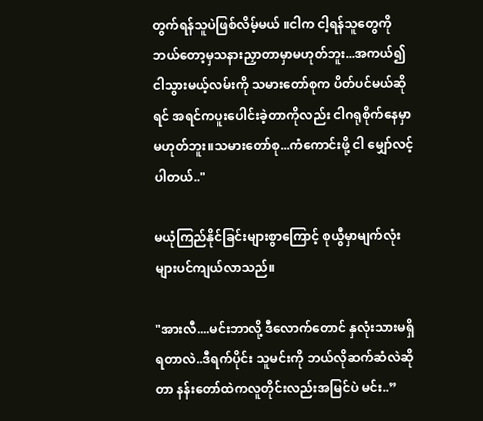တွက်ရန်သူပဲဖြစ်လိမ့်မယ် ။ငါက ငါ့ရန်သူတွေကို ဘယ်တော့မှသနားညှာတာမှာမဟုတ်ဘူး...အကယ်၍ ငါသွားမယ့်လမ်းကို သမားတော်စုက ပိတ်ပင်မယ်ဆိုရင် အရင်ကပူးပေါင်းခဲ့တာကိုလည်း ငါဂရုစိုက်နေမှာမဟုတ်ဘူး။သမားတော်စု...ကံကောင်းဖို့ ငါ မျှော်လင့်ပါတယ်.."

မယုံကြည်နိုင်ခြင်းများစွာကြောင့် စုယွီမှာမျက်လုံးများပင်ကျယ်လာသည်။

"အားလီ....မင်းဘာလို့ ဒီလောက်တောင် နှလုံးသားမရှိရတာလဲ..ဒီရက်ပိုင်း သူမင်းကို ဘယ်လိုဆက်ဆံလဲဆိုတာ နန်းတော်ထဲကလူတိုင်းလည်းအမြင်ပဲ မင်း..”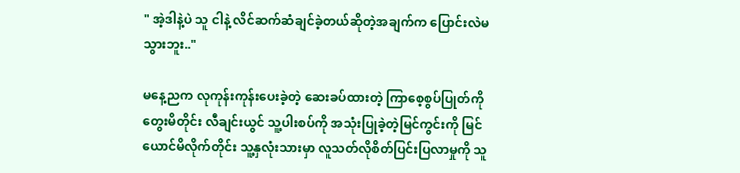" အဲ့ဒါနဲ့ပဲ သူ ငါနဲ့ လိင်ဆက်ဆံချင်ခဲ့တယ်ဆိုတဲ့အချက်က ပြောင်းလဲမသွားဘူး.."

မနေ့ညက လုကုန်းကုန်းပေးခဲ့တဲ့ ဆေးခပ်ထားတဲ့ ကြာစေ့စွပ်ပြုတ်ကိုတွေးမိတိုင်း လီချင်းယွင် သူ့ပါးစပ်ကို အသုံးပြုခဲ့တဲ့မြင်ကွင်းကို မြင်ယောင်မိလိုက်တိုင်း သူ့နှလုံးသားမှာ လူသတ်လိုစိတ်ပြင်းပြလာမှုကို သူ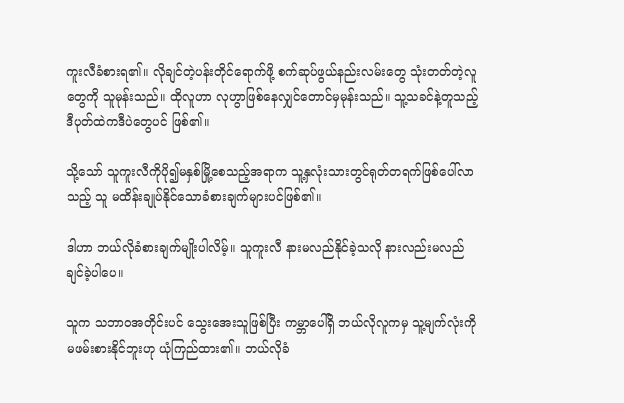ကူးလီခံစားရ၏။ လိုချင်တဲ့ပန်းတိုင်ရောက်ဖို့ စက်ဆုပ်ဖွယ်နည်းလမ်းတွေ သုံးတတ်တဲ့လူတွေကို သူမုန်းသည်။ ထိုလူဟာ လုဟွာဖြစ်နေလျှင်တောင်မှမုန်းသည်။ သူ့သခင်နဲ့တူသည့် ဒီပုတ်ထဲကဒီပဲတွေပင် ဖြစ်၏။

သို့သော် သူကူးလီကိုပို၍မနှစ်မြို့စေသည့်အရာက သူ့နှလုံးသားတွင်ရုတ်တရက်ဖြစ်ပေါ်လာသည့် သူ မထိန်းချုပ်နိုင်သောခံစားချက်များပင်ဖြစ်၏။

ဒါဟာ ဘယ်လိုခံစားချက်မျိုးပါလိမ့်။ သူကူးလီ နားမလည်နိုင်ခဲ့သလို နားလည်းမလည်ချင်ခဲ့ပါပေ။

သူက သဘာဝအတိုင်းပင် သွေးအေးသူဖြစ်ပြီး ကမ္ဘာပေါ်ရှိ ဘယ်လိုလူကမှ သူ့မျက်လုံးကိုမဖမ်းစားနိုင်ဘူးဟု ယုံကြည်ထား၏။ ဘယ်လိုခံ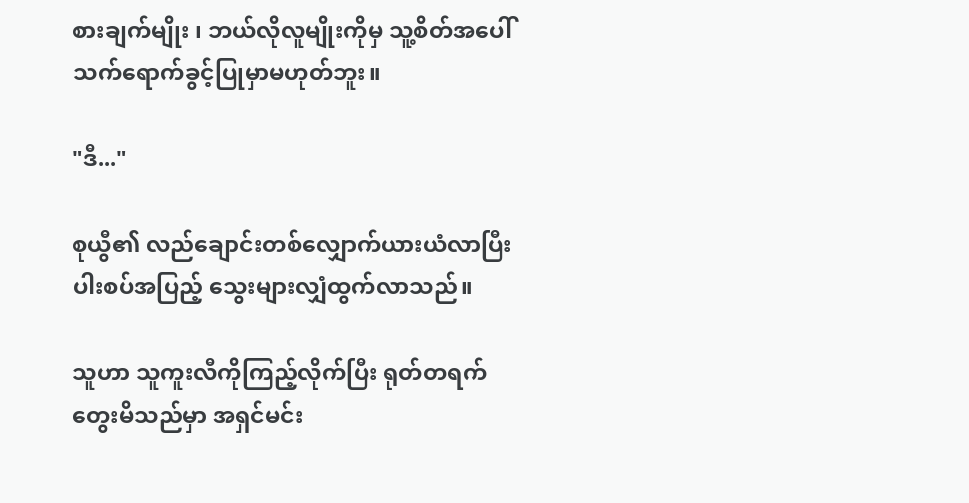စားချက်မျိုး ၊ ဘယ်လိုလူမျိုးကိုမှ သူ့စိတ်အပေါ်သက်ရောက်ခွင့်ပြုမှာမဟုတ်ဘူး။

"ဒီ..."

စုယွီ၏ လည်ချောင်းတစ်လျှောက်ယားယံလာပြီး ပါးစပ်အပြည့် သွေးများလျှံထွက်လာသည်။

သူဟာ သူကူးလီကိုကြည့်လိုက်ပြီး ရုတ်တရက်တွေးမိသည်မှာ အရှင်မင်း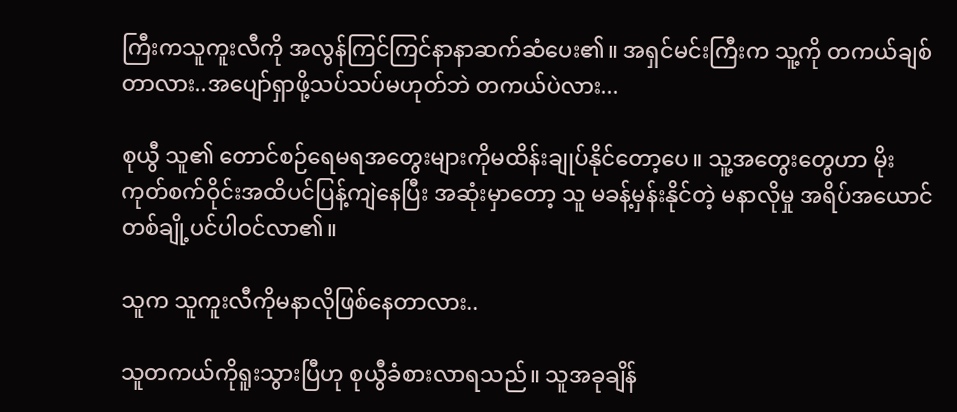ကြီးကသူကူးလီကို အလွန်ကြင်ကြင်နာနာဆက်ဆံပေး၏။ အရှင်မင်းကြီးက သူ့ကို တကယ်ချစ်တာလား..အပျော်ရှာဖို့သပ်သပ်မဟုတ်ဘဲ တကယ်ပဲလား...

စုယွီ သူ၏ တောင်စဉ်ရေမရအတွေးများကိုမထိန်းချုပ်နိုင်တော့ပေ။ သူ့အတွေးတွေဟာ မိုးကုတ်စက်ဝိုင်းအထိပင်ပြန့်ကျဲ‌နေပြီး အဆုံးမှာတော့ သူ မခန့်မှန်းနိုင်တဲ့ မနာလိုမှု အရိပ်အယောင်တစ်ချို့ပင်ပါဝင်လာ၏။

သူက သူကူးလီကိုမနာလိုဖြစ်နေတာလား..

သူတကယ်ကိုရူးသွားပြီဟု စုယွီခံစားလာရသည်။ သူအခုချိန်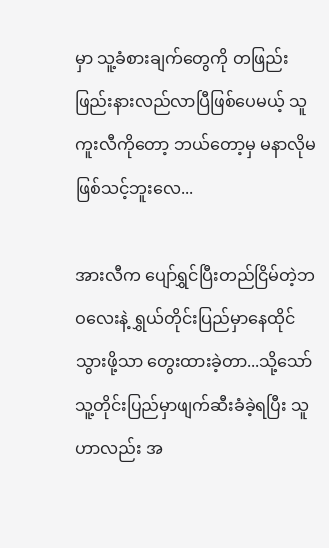မှာ သူ့ခံစားချက်တွေကို တဖြည်းဖြည်းနားလည်လာပြီဖြစ်ပေမယ့် သူကူးလီကိုတော့ ဘယ်တော့မှ မနာလိုမဖြစ်သင့်ဘူးလေ...

အားလီက ပျော်ရွှင်ပြီးတည်ငြိမ်တဲ့ဘဝလေးနဲ့ ရွှယ်တိုင်းပြည်မှာနေထိုင်သွားဖို့သာ တွေးထားခဲ့တာ...သို့သော် သူ့တိုင်းပြည်မှာဖျက်ဆီးခံခဲ့ရပြီး သူဟာလည်း အ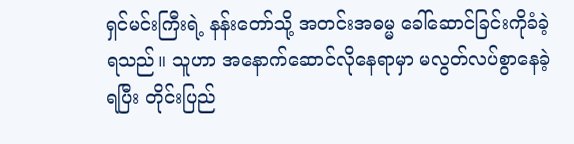ရှင်မင်းကြီးရဲ့ နန်းတော်သို့ အတင်းအဓမ္မ ခေါ်ဆောင်ခြင်းကိုခံခဲ့ရသည်။ သူဟာ အနောက်ဆောင်လိုနေရာမှာ မလွတ်လပ်စွာနေခဲ့ရပြီး တိုင်းပြည်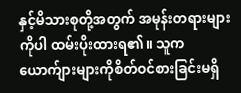နှင့်မိသားစုတို့အတွက် အမုန်းတရားများကိုပါ ထမ်းပိုးထားရ၏။ သူက ယောက်ျားများကိုစိတ်ဝင်စားခြင်းမရှိ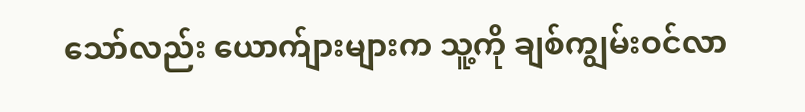သော်လည်း ယောက်ျားများက သူ့ကို ချစ်ကျွမ်းဝင်လာ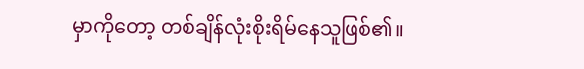မှာကိုတော့ တစ်ချိန်လုံးစိုးရိမ်နေသူဖြစ်၏။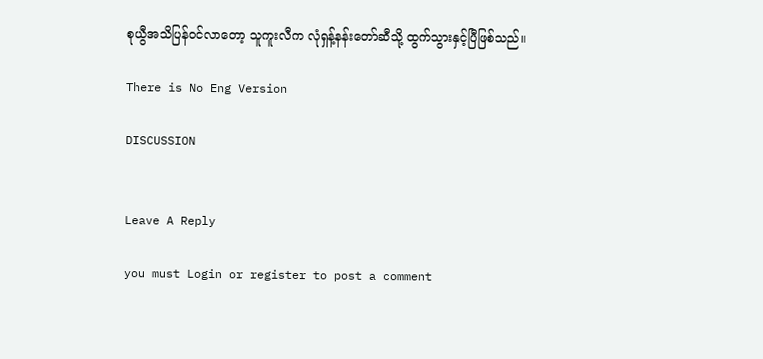စုယွီအသိပြန်ဝင်လာတော့ သူကူးလီက လုံရှန့်နန်းတော်ဆီသို့ ထွက်သွားနှင့်ပြီဖြစ်သည်။

There is No Eng Version

DISCUSSION


Leave A Reply

you must Login or register to post a comment